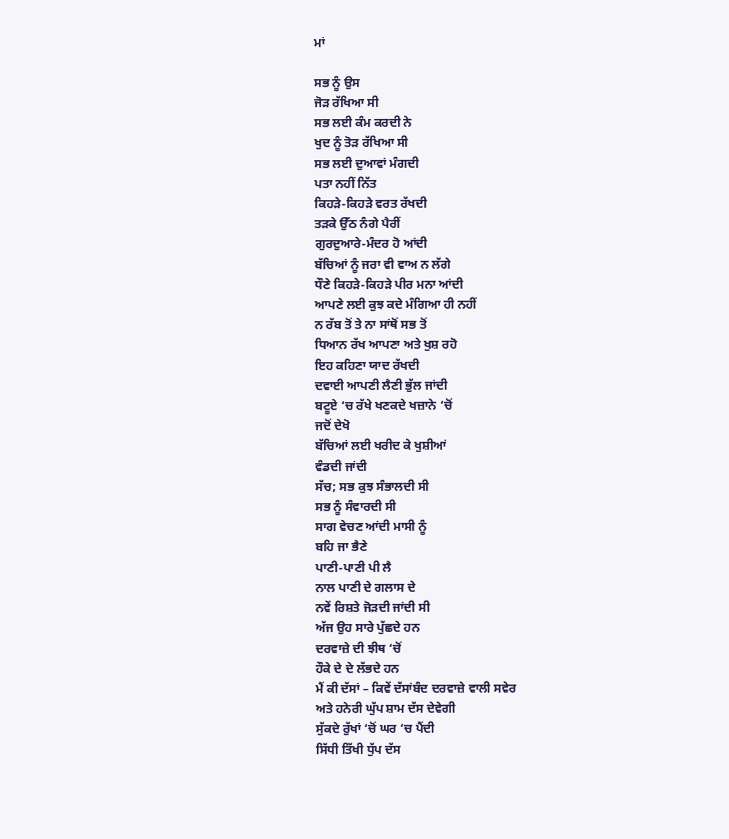ਮਾਂ

ਸਭ ਨੂੰ ਉਸ
ਜੋੜ ਰੱਖਿਆ ਸੀ
ਸਭ ਲਈ ਕੰਮ ਕਰਦੀ ਨੇ
ਖੁਦ ਨੂੰ ਤੋੜ ਰੱਖਿਆ ਸੀ
ਸਭ ਲਈ ਦੁਆਵਾਂ ਮੰਗਦੀ
ਪਤਾ ਨਹੀਂ ਨਿੱਤ
ਕਿਹੜੇ-ਕਿਹੜੇ ਵਰਤ ਰੱਖਦੀ
ਤੜਕੇ ਉੱਠ ਨੰਗੇ ਪੈਰੀਂ
ਗੁਰਦੁਆਰੇ-ਮੰਦਰ ਹੋ ਆਂਦੀ
ਬੱਚਿਆਂ ਨੂੰ ਜਰਾ ਵੀ ਵਾਅ ਨ ਲੱਗੇ
ਧੌਣੇ ਕਿਹੜੇ-ਕਿਹੜੇ ਪੀਰ ਮਨਾ ਆਂਦੀ
ਆਪਣੇ ਲਈ ਕੁਝ ਕਦੇ ਮੰਗਿਆ ਹੀ ਨਹੀਂ
ਨ ਰੱਬ ਤੋਂ ਤੇ ਨਾ ਸਾਂਥੋਂ ਸਭ ਤੋਂ
ਧਿਆਨ ਰੱਖ ਆਪਣਾ ਅਤੇ ਖੁਸ਼ ਰਹੋ
ਇਹ ਕਹਿਣਾ ਯਾਦ ਰੱਖਦੀ
ਦਵਾਈ ਆਪਣੀ ਲੈਣੀ ਭੁੱਲ ਜਾਂਦੀ
ਬਟੂਏ ‘ਚ ਰੱਖੇ ਖਣਕਦੇ ਖਜ਼ਾਨੇ ‘ਚੋਂ
ਜਦੋਂ ਦੇਖੋ
ਬੱਚਿਆਂ ਲਈ ਖਰੀਦ ਕੇ ਖੁਸ਼ੀਆਂ
ਵੰਡਦੀ ਜਾਂਦੀ
ਸੱਚ; ਸਭ ਕੁਝ ਸੰਭਾਲਦੀ ਸੀ
ਸਭ ਨੂੰ ਸੰਵਾਰਦੀ ਸੀ
ਸਾਗ ਵੇਚਣ ਆਂਦੀ ਮਾਸੀ ਨੂੰ
ਬਹਿ ਜਾ ਭੈਣੇ
ਪਾਣੀ-ਪਾਣੀ ਪੀ ਲੈ
ਨਾਲ ਪਾਣੀ ਦੇ ਗਲਾਸ ਦੇ
ਨਵੇਂ ਰਿਸ਼ਤੇ ਜੋੜਦੀ ਜਾਂਦੀ ਸੀ
ਅੱਜ ਉਹ ਸਾਰੇ ਪੁੱਛਦੇ ਹਨ
ਦਰਵਾਜ਼ੇ ਦੀ ਝੀਥ ‘ਚੋਂ
ਹੌਕੇ ਦੇ ਦੇ ਲੱਭਦੇ ਹਨ
ਮੈਂ ਕੀ ਦੱਸਾਂ – ਕਿਵੇਂ ਦੱਸਾਂਬੰਦ ਦਰਵਾਜ਼ੇ ਵਾਲੀ ਸਵੇਰ
ਅਤੇ ਹਨੇਰੀ ਘੁੱਪ ਸ਼ਾਮ ਦੱਸ ਦੇਵੇਗੀ
ਸੁੱਕਦੇ ਰੁੱਖਾਂ ‘ਚੋਂ ਘਰ ‘ਚ ਪੈਂਦੀ
ਸਿੱਧੀ ਤਿੱਖੀ ਧੁੱਪ ਦੱਸ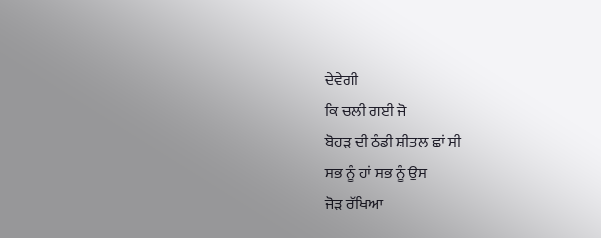ਦੇਵੇਗੀ
ਕਿ ਚਲੀ ਗਈ ਜੋ
ਬੋਹੜ ਦੀ ਠੰਡੀ ਸ਼ੀਤਲ ਛਾਂ ਸੀ
ਸਭ ਨੂੰ ਹਾਂ ਸਭ ਨੂੰ ਉਸ
ਜੋੜ ਰੱਖਿਆ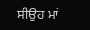ਸੀਉਹ ਮਾਂ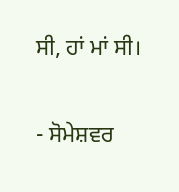ਸੀ, ਹਾਂ ਮਾਂ ਸੀ।

- ਸੋਮੇਸ਼ਵਰ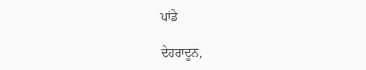ਪਾਂਡੇ

ਦੇਹਰਾਦੂਨ,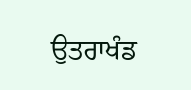ਉਤਰਾਖੰਡ